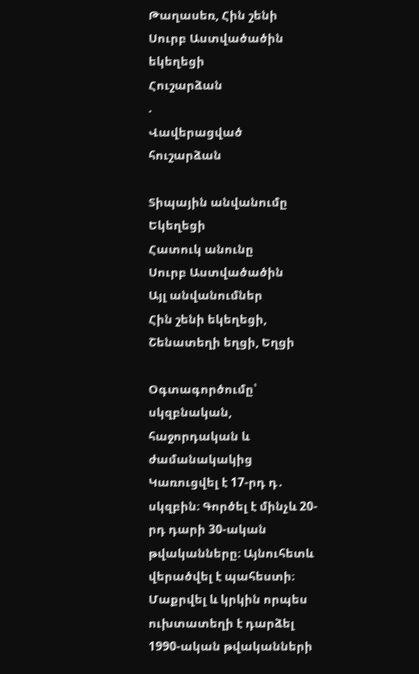Թաղասեռ, Հին շենի Սուրբ Աստվածածին եկեղեցի
Հուշարձան
.
Վավերացված հուշարձան

Տիպային անվանումը
Եկեղեցի
Հատուկ անունը
Սուրբ Աստվածածին
Այլ անվանումներ
Հին շենի եկեղեցի, Շենատեղի եղցի, Եղցի

Օգտագործումը՝ սկզբնական, հաջորդական և ժամանակակից
Կառուցվել է 17-րդ դ․ սկզբին։ Գործել է մինչև 20-րդ դարի 30-ական թվականները։ Այնուհետև վերածվել է պահեստի։ Մաքրվել և կրկին որպես ուխտատեղի է դարձել 1990-ական թվականների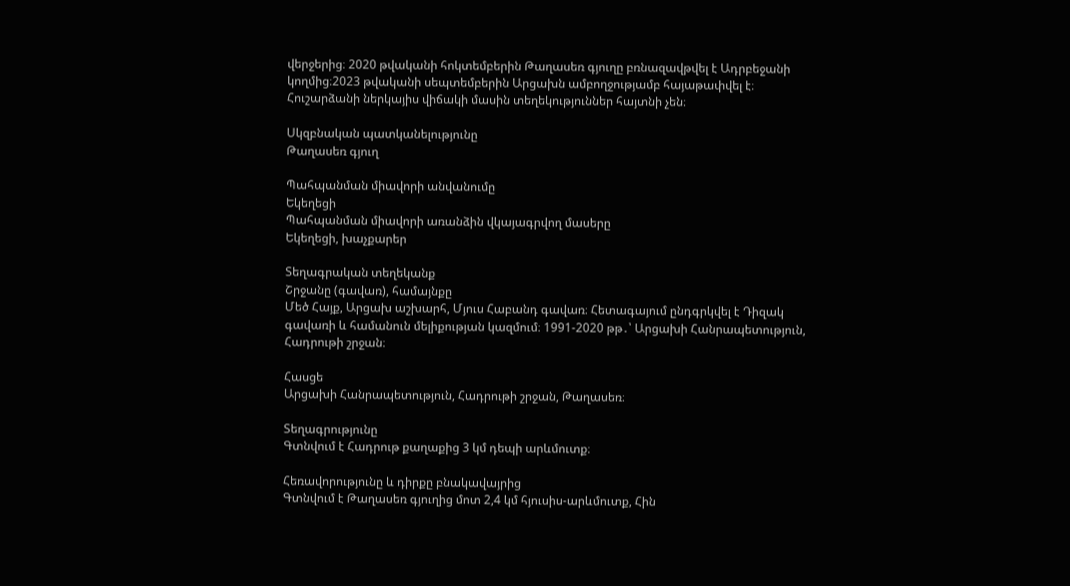վերջերից։ 2020 թվականի հոկտեմբերին Թաղասեռ գյուղը բռնազավթվել է Ադրբեջանի կողմից։2023 թվականի սեպտեմբերին Արցախն ամբողջությամբ հայաթափվել է։ Հուշարձանի ներկայիս վիճակի մասին տեղեկություններ հայտնի չեն։

Սկզբնական պատկանելությունը
Թաղասեռ գյուղ

Պահպանման միավորի անվանումը
Եկեղեցի
Պահպանման միավորի առանձին վկայագրվող մասերը
Եկեղեցի, խաչքարեր

Տեղագրական տեղեկանք
Շրջանը (գավառ), համայնքը
Մեծ Հայք, Արցախ աշխարհ, Մյուս Հաբանդ գավառ։ Հետագայում ընդգրկվել է Դիզակ գավառի և համանուն մելիքության կազմում։ 1991-2020 թթ․՝ Արցախի Հանրապետություն, Հադրութի շրջան։

Հասցե
Արցախի Հանրապետություն, Հադրութի շրջան, Թաղասեռ։

Տեղագրությունը
Գտնվում է Հադրութ քաղաքից 3 կմ դեպի արևմուտք։

Հեռավորությունը և դիրքը բնակավայրից
Գտնվում է Թաղասեռ գյուղից մոտ 2,4 կմ հյուսիս-արևմուտք, Հին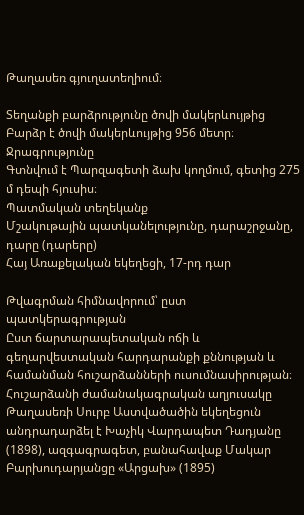Թաղասեռ գյուղատեղիում։

Տեղանքի բարձրությունը ծովի մակերևույթից
Բարձր է ծովի մակերևույթից 956 մետր։
Ջրագրությունը
Գտնվում է Պարզագետի ձախ կողմում, գետից 275 մ դեպի հյուսիս։
Պատմական տեղեկանք
Մշակութային պատկանելությունը, դարաշրջանը, դարը (դարերը)
Հայ Առաքելական եկեղեցի, 17-րդ դար

Թվագրման հիմնավորում՝ ըստ պատկերագրության
Ըստ ճարտարապետական ոճի և գեղարվեստական հարդարանքի քննության և համանման հուշարձանների ուսումնասիրության։
Հուշարձանի ժամանակագրական աղյուսակը
Թաղասեռի Սուրբ Աստվածածին եկեղեցուն անդրադարձել է Խաչիկ Վարդապետ Դադյանը (1898), ազգագրագետ, բանահավաք Մակար Բարխուդարյանցը «Արցախ» (1895)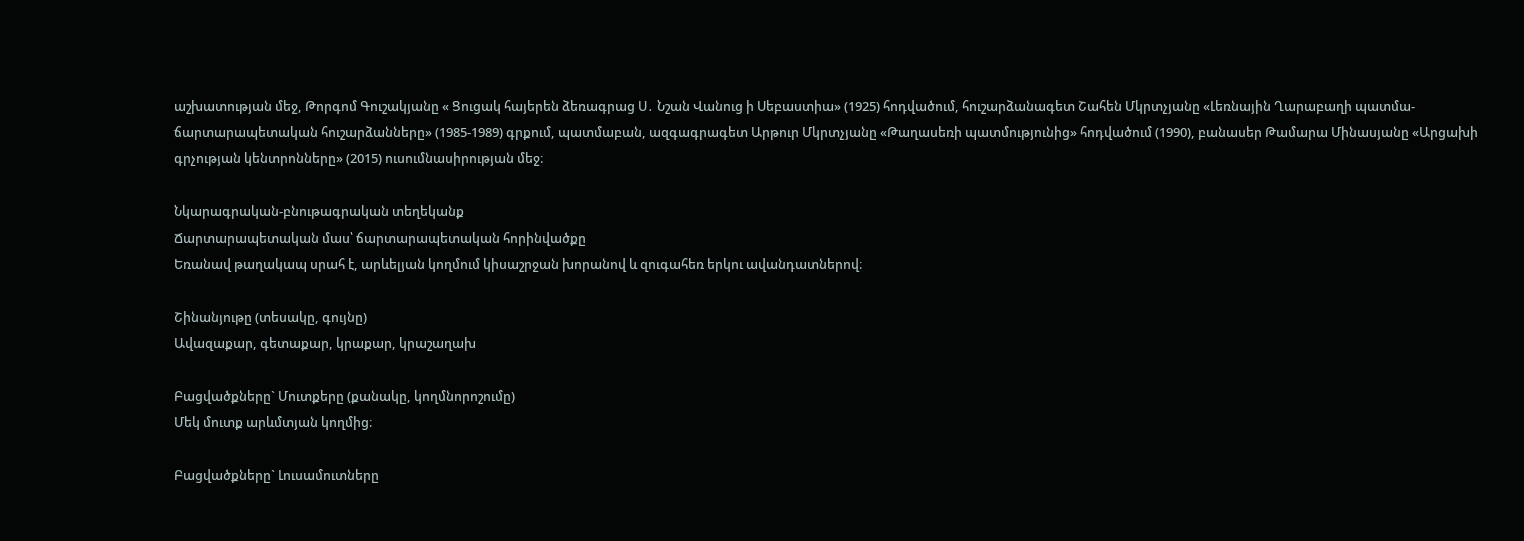աշխատության մեջ, Թորգոմ Գուշակյանը « Ցուցակ հայերեն ձեռագրաց Ս․ Նշան Վանուց ի Սեբաստիա» (1925) հոդվածում, հուշարձանագետ Շահեն Մկրտչյանը «Լեռնային Ղարաբաղի պատմա-ճարտարապետական հուշարձանները» (1985-1989) գրքում, պատմաբան, ազգագրագետ Արթուր Մկրտչյանը «Թաղասեռի պատմությունից» հոդվածում (1990), բանասեր Թամարա Մինասյանը «Արցախի գրչության կենտրոնները» (2015) ուսումնասիրության մեջ։

Նկարագրական-բնութագրական տեղեկանք
Ճարտարապետական մաս՝ ճարտարապետական հորինվածքը
Եռանավ թաղակապ սրահ է, արևելյան կողմում կիսաշրջան խորանով և զուգահեռ երկու ավանդատներով։

Շինանյութը (տեսակը, գույնը)
Ավազաքար, գետաքար, կրաքար, կրաշաղախ

Բացվածքները` Մուտքերը (քանակը, կողմնորոշումը)
Մեկ մուտք արևմտյան կողմից։

Բացվածքները` Լուսամուտները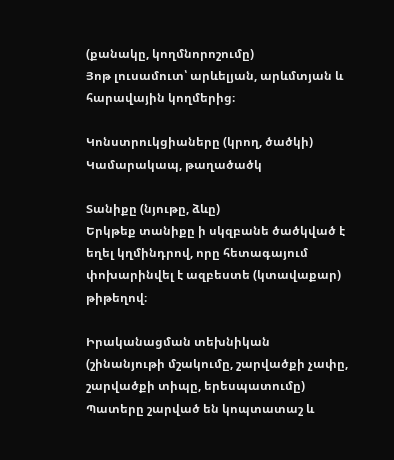(քանակը, կողմնորոշումը)
Յոթ լուսամուտ՝ արևելյան, արևմտյան և հարավային կողմերից։

Կոնստրուկցիաները (կրող, ծածկի)
Կամարակապ, թաղածածկ

Տանիքը (նյութը, ձևը)
Երկթեք տանիքը ի սկզբանե ծածկված է եղել կղմինդրով, որը հետագայում փոխարինվել է ազբեստե (կտավաքար) թիթեղով։

Իրականացման տեխնիկան (շինանյութի մշակումը, շարվածքի չափը, շարվածքի տիպը, երեսպատումը)
Պատերը շարված են կոպտատաշ և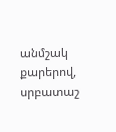անմշակ քարերով, սրբատաշ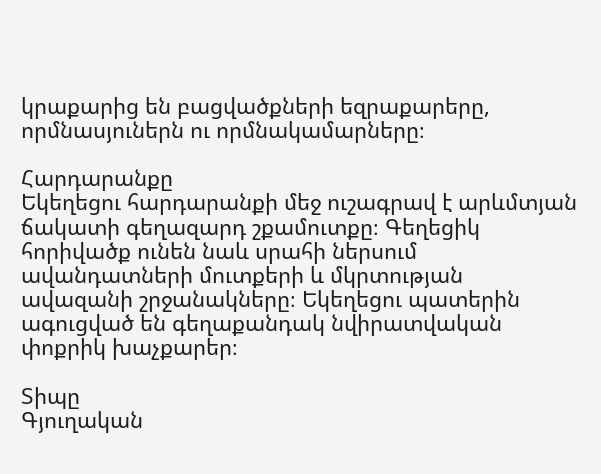կրաքարից են բացվածքների եզրաքարերը, որմնասյուներն ու որմնակամարները։

Հարդարանքը
Եկեղեցու հարդարանքի մեջ ուշագրավ է արևմտյան ճակատի գեղազարդ շքամուտքը։ Գեղեցիկ հորիվածք ունեն նաև սրահի ներսում ավանդատների մուտքերի և մկրտության ավազանի շրջանակները։ Եկեղեցու պատերին ագուցված են գեղաքանդակ նվիրատվական փոքրիկ խաչքարեր։

Տիպը
Գյուղական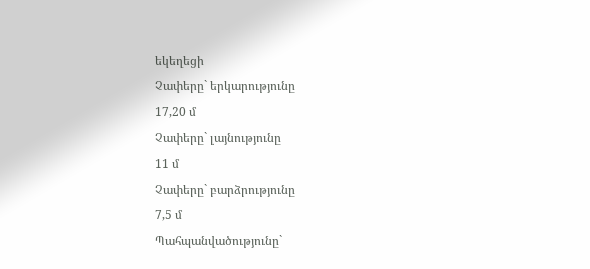եկեղեցի
Չափերը` երկարությունը
17,20 մ
Չափերը` լայնությունը
11 մ
Չափերը` բարձրությունը
7,5 մ
Պահպանվածությունը`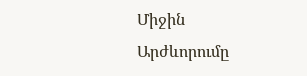Միջին
Արժևորումը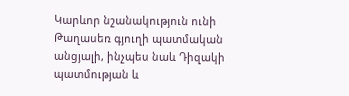Կարևոր նշանակություն ունի Թաղասեռ գյուղի պատմական անցյալի, ինչպես նաև Դիզակի պատմության և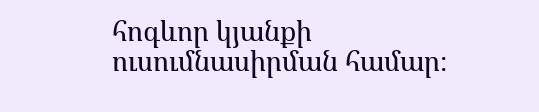հոգևոր կյանքի ուսումնասիրման համար։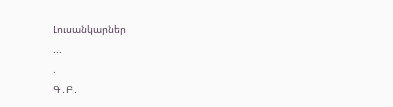Լուսանկարներ
...
.
Գ․Բ․